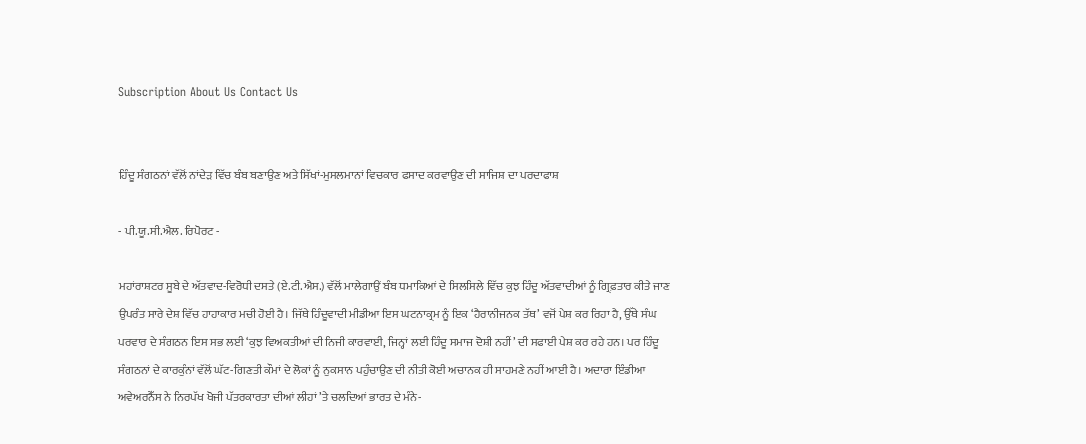Subscription About Us Contact Us


ਹਿੰਦੂ ਸੰਗਠਨਾਂ ਵੱਲੋਂ ਨਾਂਦੇੜ ਵਿੱਚ ਬੰਬ ਬਣਾਉਣ ਅਤੇ ਸਿੱਖਾਂ-ਮੁਸਲਮਾਨਾਂ ਵਿਚਕਾਰ ਫਸਾਦ ਕਰਵਾਉਣ ਦੀ ਸਾਜਿਸ਼ ਦਾ ਪਰਦਾਫਾਸ਼

- ਪੀ.ਯੂ.ਸੀ.ਐਲ. ਰਿਪੋਰਟ -

ਮਹਾਂਰਾਸ਼ਟਰ ਸੂਬੇ ਦੇ ਅੱਤਵਾਦ-ਵਿਰੋਧੀ ਦਸਤੇ (ਏ.ਟੀ.ਐਸ.) ਵੱਲੋਂ ਮਾਲੇਗਾਉਂ ਬੰਬ ਧਮਾਕਿਆਂ ਦੇ ਸਿਲਸਿਲੇ ਵਿੱਚ ਕੁਝ ਹਿੰਦੂ ਅੱਤਵਾਦੀਆਂ ਨੂੰ ਗ੍ਰਿਫ਼ਤਾਰ ਕੀਤੇ ਜਾਣ ਉਪਰੰਤ ਸਾਰੇ ਦੇਸ਼ ਵਿੱਚ ਹਾਹਾਕਾਰ ਮਚੀ ਹੋਈ ਹੈ। ਜਿੱਥੇ ਹਿੰਦੂਵਾਦੀ ਮੀਡੀਆ ਇਸ ਘਟਨਾਕ੍ਰਮ ਨੂੰ ਇਕ ‘ਹੈਰਾਨੀਜਨਕ ਤੱਥ’ ਵਜੋਂ ਪੇਸ਼ ਕਰ ਰਿਹਾ ਹੈ, ਉੱਥੇ ਸੰਘ ਪਰਵਾਰ ਦੇ ਸੰਗਠਨ ਇਸ ਸਭ ਲਈ ‘ਕੁਝ ਵਿਅਕਤੀਆਂ ਦੀ ਨਿਜੀ ਕਾਰਵਾਈ, ਜਿਨ੍ਹਾਂ ਲਈ ਹਿੰਦੂ ਸਮਾਜ ਦੋਸ਼ੀ ਨਹੀਂ’ ਦੀ ਸਫਾਈ ਪੇਸ਼ ਕਰ ਰਹੇ ਹਨ। ਪਰ ਹਿੰਦੂ ਸੰਗਠਨਾਂ ਦੇ ਕਾਰਕੁੰਨਾਂ ਵੱਲੋਂ ਘੱਟ-ਗਿਣਤੀ ਕੌਮਾਂ ਦੇ ਲੋਕਾਂ ਨੂੰ ਨੁਕਸਾਨ ਪਹੁੰਚਾਉਣ ਦੀ ਨੀਤੀ ਕੋਈ ਅਚਾਨਕ ਹੀ ਸਾਹਮਣੇ ਨਹੀਂ ਆਈ ਹੈ। ਅਦਾਰਾ ਇੰਡੀਆ ਅਵੇਅਰਨੈੱਸ ਨੇ ਨਿਰਪੱਖ ਖੋਜੀ ਪੱਤਰਕਾਰਤਾ ਦੀਆਂ ਲੀਹਾਂ ’ਤੇ ਚਲਦਿਆਂ ਭਾਰਤ ਦੇ ਮੰਨੇ-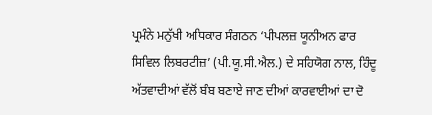ਪ੍ਰਮੰਨੇ ਮਨੁੱਖੀ ਅਧਿਕਾਰ ਸੰਗਠਨ ‘ਪੀਪਲਜ਼ ਯੂਨੀਅਨ ਫਾਰ ਸਿਵਿਲ ਲਿਬਰਟੀਜ਼’ (ਪੀ.ਯੂ.ਸੀ.ਐਲ.) ਦੇ ਸਹਿਯੋਗ ਨਾਲ, ਹਿੰਦੂ ਅੱਤਵਾਦੀਆਂ ਵੱਲੋਂ ਬੰਬ ਬਣਾਏ ਜਾਣ ਦੀਆਂ ਕਾਰਵਾਈਆਂ ਦਾ ਦੋ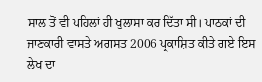ਸਾਲ ਤੋਂ ਵੀ ਪਹਿਲਾਂ ਹੀ ਖੁਲਾਸਾ ਕਰ ਦਿੱਤਾ ਸੀ। ਪਾਠਕਾਂ ਦੀ ਜਾਣਕਾਰੀ ਵਾਸਤੇ ਅਗਸਤ 2006 ਪ੍ਰਕਾਸ਼ਿਤ ਕੀਤੇ ਗਏ ਇਸ ਲੇਖ ਦਾ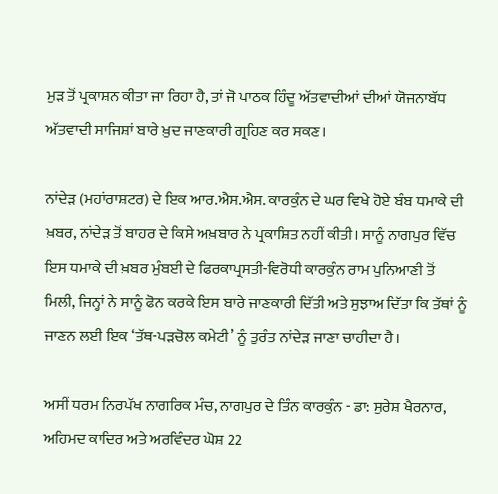ਮੁੜ ਤੋਂ ਪ੍ਰਕਾਸ਼ਨ ਕੀਤਾ ਜਾ ਰਿਹਾ ਹੈ, ਤਾਂ ਜੋ ਪਾਠਕ ਹਿੰਦੂ ਅੱਤਵਾਦੀਆਂ ਦੀਆਂ ਯੋਜਨਾਬੱਧ ਅੱਤਵਾਦੀ ਸਾਜਿਸ਼ਾਂ ਬਾਰੇ ਖ਼ੁਦ ਜਾਣਕਾਰੀ ਗ੍ਰਹਿਣ ਕਰ ਸਕਣ।

ਨਾਂਦੇੜ (ਮਹਾਂਰਾਸ਼ਟਰ) ਦੇ ਇਕ ਆਰ.ਐਸ.ਐਸ. ਕਾਰਕੁੰਨ ਦੇ ਘਰ ਵਿਖੇ ਹੋਏ ਬੰਬ ਧਮਾਕੇ ਦੀ ਖ਼ਬਰ, ਨਾਂਦੇੜ ਤੋਂ ਬਾਹਰ ਦੇ ਕਿਸੇ ਅਖ਼ਬਾਰ ਨੇ ਪ੍ਰਕਾਸ਼ਿਤ ਨਹੀਂ ਕੀਤੀ। ਸਾਨੂੰ ਨਾਗਪੁਰ ਵਿੱਚ ਇਸ ਧਮਾਕੇ ਦੀ ਖ਼ਬਰ ਮੁੰਬਈ ਦੇ ਫਿਰਕਾਪ੍ਰਸਤੀ-ਵਿਰੋਧੀ ਕਾਰਕੁੰਨ ਰਾਮ ਪੁਨਿਆਣੀ ਤੋਂ ਮਿਲੀ, ਜਿਨ੍ਹਾਂ ਨੇ ਸਾਨੂੰ ਫੋਨ ਕਰਕੇ ਇਸ ਬਾਰੇ ਜਾਣਕਾਰੀ ਦਿੱਤੀ ਅਤੇ ਸੁਝਾਅ ਦਿੱਤਾ ਕਿ ਤੱਥਾਂ ਨੂੰ ਜਾਣਨ ਲਈ ਇਕ ‘ਤੱਥ-ਪੜਚੋਲ ਕਮੇਟੀ’ ਨੂੰ ਤੁਰੰਤ ਨਾਂਦੇੜ ਜਾਣਾ ਚਾਹੀਦਾ ਹੈ।

ਅਸੀਂ ਧਰਮ ਨਿਰਪੱਖ ਨਾਗਰਿਕ ਮੰਚ, ਨਾਗਪੁਰ ਦੇ ਤਿੰਨ ਕਾਰਕੁੰਨ - ਡਾ: ਸੁਰੇਸ਼ ਖੈਰਨਾਰ, ਅਹਿਮਦ ਕਾਦਿਰ ਅਤੇ ਅਰਵਿੰਦਰ ਘੋਸ਼ 22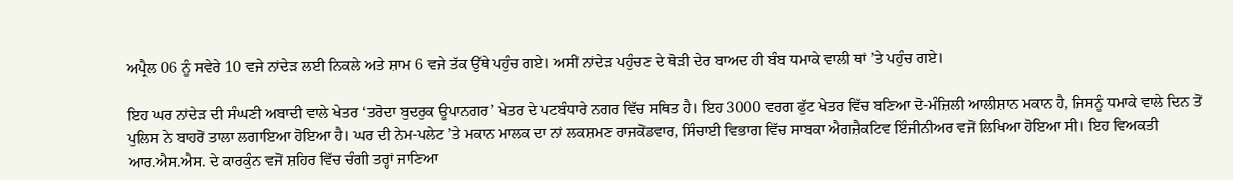ਅਪ੍ਰੈਲ 06 ਨੂੰ ਸਵੇਰੇ 10 ਵਜੇ ਨਾਂਦੇੜ ਲਈ ਨਿਕਲੇ ਅਤੇ ਸ਼ਾਮ 6 ਵਜੇ ਤੱਕ ਉੱਥੇ ਪਹੁੰਚ ਗਏ। ਅਸੀਂ ਨਾਂਦੇੜ ਪਹੁੰਚਣ ਦੇ ਥੋੜੀ ਦੇਰ ਬਾਅਦ ਹੀ ਬੰਬ ਧਮਾਕੇ ਵਾਲੀ ਥਾਂ ’ਤੇ ਪਹੁੰਚ ਗਏ।

ਇਹ ਘਰ ਨਾਂਦੇੜ ਦੀ ਸੰਘਣੀ ਅਬਾਦੀ ਵਾਲੇ ਖੇਤਰ ‘ਤਰੋਦਾ ਬੁਦਰੁਕ ਊਪਾਨਗਰ’ ਖੇਤਰ ਦੇ ਪਟਬੰਧਾਰੇ ਨਗਰ ਵਿੱਚ ਸਥਿਤ ਹੈ। ਇਹ 3000 ਵਰਗ ਫੁੱਟ ਖੇਤਰ ਵਿੱਚ ਬਣਿਆ ਦੋ-ਮੰਜ਼ਿਲੀ ਆਲੀਸ਼ਾਨ ਮਕਾਨ ਹੈ, ਜਿਸਨੂੰ ਧਮਾਕੇ ਵਾਲੇ ਦਿਨ ਤੋਂ ਪੁਲਿਸ ਨੇ ਬਾਹਰੋਂ ਤਾਲਾ ਲਗਾਇਆ ਹੋਇਆ ਹੈ। ਘਰ ਦੀ ਨੇਮ-ਪਲੇਟ ’ਤੇ ਮਕਾਨ ਮਾਲਕ ਦਾ ਨਾਂ ਲਕਸ਼ਮਣ ਰਾਜਕੋਂਡਵਾਰ, ਸਿੰਚਾਈ ਵਿਭਾਗ ਵਿੱਚ ਸਾਬਕਾ ਐਗਜ਼ੈਕਟਿਵ ਇੰਜੀਨੀਅਰ ਵਜੋਂ ਲਿਖਿਆ ਹੋਇਆ ਸੀ। ਇਹ ਵਿਅਕਤੀ ਆਰ.ਐਸ.ਐਸ. ਦੇ ਕਾਰਕੁੰਨ ਵਜੋਂ ਸ਼ਹਿਰ ਵਿੱਚ ਚੰਗੀ ਤਰ੍ਹਾਂ ਜਾਣਿਆ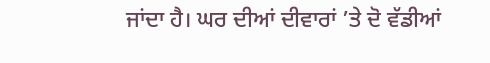ਜਾਂਦਾ ਹੈ। ਘਰ ਦੀਆਂ ਦੀਵਾਰਾਂ ’ਤੇ ਦੋ ਵੱਡੀਆਂ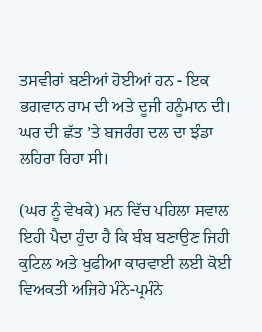ਤਸਵੀਰਾਂ ਬਣੀਆਂ ਹੋਈਆਂ ਹਨ - ਇਕ ਭਗਵਾਨ ਰਾਮ ਦੀ ਅਤੇ ਦੂਜੀ ਹਨੂੰਮਾਨ ਦੀ। ਘਰ ਦੀ ਛੱਤ ’ਤੇ ਬਜਰੰਗ ਦਲ ਦਾ ਝੰਡਾ ਲਹਿਰਾ ਰਿਹਾ ਸੀ।

(ਘਰ ਨੂੰ ਵੇਖਕੇ) ਮਨ ਵਿੱਚ ਪਹਿਲਾ ਸਵਾਲ ਇਹੀ ਪੈਦਾ ਹੁੰਦਾ ਹੈ ਕਿ ਬੰਬ ਬਣਾਉਣ ਜਿਹੀ ਕੁਟਿਲ ਅਤੇ ਖੁਫੀਆ ਕਾਰਵਾਈ ਲਈ ਕੋਈ ਵਿਅਕਤੀ ਅਜਿਹੇ ਮੰਨੇ-ਪ੍ਰਮੰਨੇ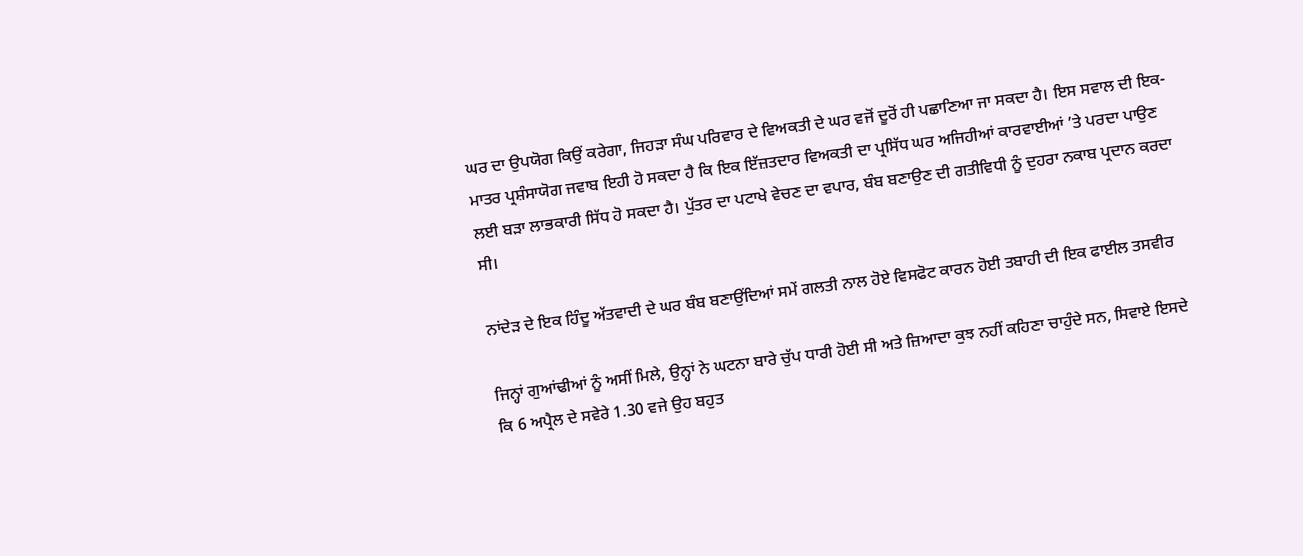ਘਰ ਦਾ ਉਪਯੋਗ ਕਿਉਂ ਕਰੇਗਾ, ਜਿਹੜਾ ਸੰਘ ਪਰਿਵਾਰ ਦੇ ਵਿਅਕਤੀ ਦੇ ਘਰ ਵਜੋਂ ਦੂਰੋਂ ਹੀ ਪਛਾਣਿਆ ਜਾ ਸਕਦਾ ਹੈ। ਇਸ ਸਵਾਲ ਦੀ ਇਕ-ਮਾਤਰ ਪ੍ਰਸ਼ੰਸਾਯੋਗ ਜਵਾਬ ਇਹੀ ਹੋ ਸਕਦਾ ਹੈ ਕਿ ਇਕ ਇੱਜ਼ਤਦਾਰ ਵਿਅਕਤੀ ਦਾ ਪ੍ਰਸਿੱਧ ਘਰ ਅਜਿਹੀਆਂ ਕਾਰਵਾਈਆਂ ’ਤੇ ਪਰਦਾ ਪਾਉਣ ਲਈ ਬੜਾ ਲਾਭਕਾਰੀ ਸਿੱਧ ਹੋ ਸਕਦਾ ਹੈ। ਪੁੱਤਰ ਦਾ ਪਟਾਖੇ ਵੇਚਣ ਦਾ ਵਪਾਰ, ਬੰਬ ਬਣਾਉਣ ਦੀ ਗਤੀਵਿਧੀ ਨੂੰ ਦੁਹਰਾ ਨਕਾਬ ਪ੍ਰਦਾਨ ਕਰਦਾ ਸੀ।

ਨਾਂਦੇੜ ਦੇ ਇਕ ਹਿੰਦੂ ਅੱਤਵਾਦੀ ਦੇ ਘਰ ਬੰਬ ਬਣਾਉਂਦਿਆਂ ਸਮੇਂ ਗਲਤੀ ਨਾਲ ਹੋਏ ਵਿਸਫੋਟ ਕਾਰਨ ਹੋਈ ਤਬਾਹੀ ਦੀ ਇਕ ਫਾਈਲ ਤਸਵੀਰ

ਜਿਨ੍ਹਾਂ ਗੁਆਂਢੀਆਂ ਨੂੰ ਅਸੀਂ ਮਿਲੇ, ਉਨ੍ਹਾਂ ਨੇ ਘਟਨਾ ਬਾਰੇ ਚੁੱਪ ਧਾਰੀ ਹੋਈ ਸੀ ਅਤੇ ਜ਼ਿਆਦਾ ਕੁਝ ਨਹੀਂ ਕਹਿਣਾ ਚਾਹੁੰਦੇ ਸਨ, ਸਿਵਾਏ ਇਸਦੇ ਕਿ 6 ਅਪ੍ਰੈਲ ਦੇ ਸਵੇਰੇ 1.30 ਵਜੇ ਉਹ ਬਹੁਤ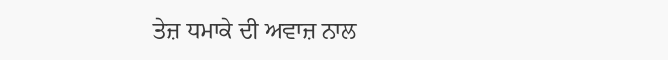ਤੇਜ਼ ਧਮਾਕੇ ਦੀ ਅਵਾਜ਼ ਨਾਲ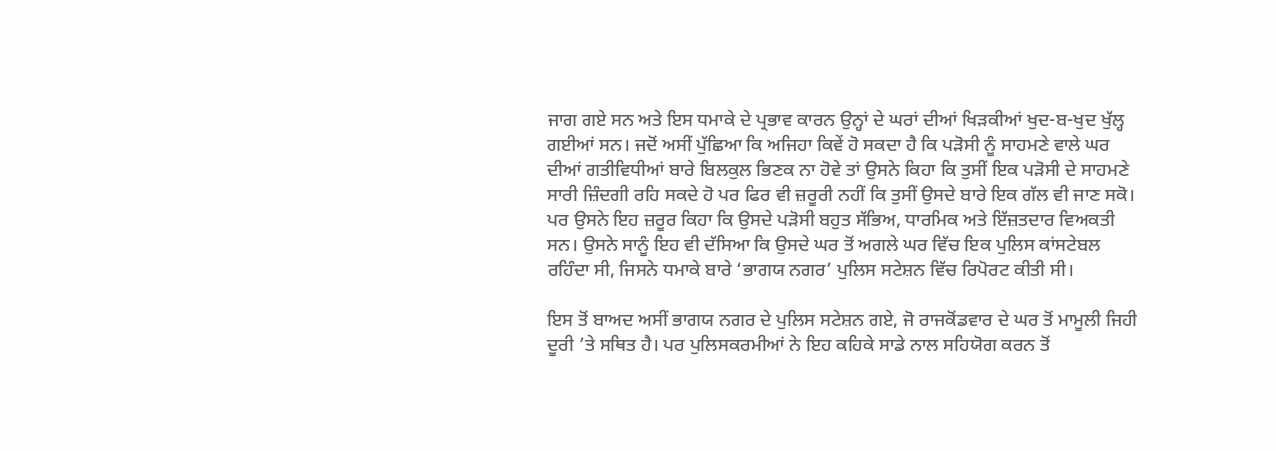ਜਾਗ ਗਏ ਸਨ ਅਤੇ ਇਸ ਧਮਾਕੇ ਦੇ ਪ੍ਰਭਾਵ ਕਾਰਨ ਉਨ੍ਹਾਂ ਦੇ ਘਰਾਂ ਦੀਆਂ ਖਿੜਕੀਆਂ ਖੁਦ-ਬ-ਖੁਦ ਖੁੱਲ੍ਹ ਗਈਆਂ ਸਨ। ਜਦੋਂ ਅਸੀਂ ਪੁੱਛਿਆ ਕਿ ਅਜਿਹਾ ਕਿਵੇਂ ਹੋ ਸਕਦਾ ਹੈ ਕਿ ਪੜੋਸੀ ਨੂੰ ਸਾਹਮਣੇ ਵਾਲੇ ਘਰ ਦੀਆਂ ਗਤੀਵਿਧੀਆਂ ਬਾਰੇ ਬਿਲਕੁਲ ਭਿਣਕ ਨਾ ਹੋਵੇ ਤਾਂ ਉਸਨੇ ਕਿਹਾ ਕਿ ਤੁਸੀਂ ਇਕ ਪੜੋਸੀ ਦੇ ਸਾਹਮਣੇ ਸਾਰੀ ਜ਼ਿੰਦਗੀ ਰਹਿ ਸਕਦੇ ਹੋ ਪਰ ਫਿਰ ਵੀ ਜ਼ਰੂਰੀ ਨਹੀਂ ਕਿ ਤੁਸੀਂ ਉਸਦੇ ਬਾਰੇ ਇਕ ਗੱਲ ਵੀ ਜਾਣ ਸਕੋ। ਪਰ ਉਸਨੇ ਇਹ ਜ਼ਰੂਰ ਕਿਹਾ ਕਿ ਉਸਦੇ ਪੜੋਸੀ ਬਹੁਤ ਸੱਭਿਅ, ਧਾਰਮਿਕ ਅਤੇ ਇੱਜ਼ਤਦਾਰ ਵਿਅਕਤੀ ਸਨ। ਉਸਨੇ ਸਾਨੂੰ ਇਹ ਵੀ ਦੱਸਿਆ ਕਿ ਉਸਦੇ ਘਰ ਤੋਂ ਅਗਲੇ ਘਰ ਵਿੱਚ ਇਕ ਪੁਲਿਸ ਕਾਂਸਟੇਬਲ ਰਹਿੰਦਾ ਸੀ, ਜਿਸਨੇ ਧਮਾਕੇ ਬਾਰੇ ‘ਭਾਗਯ ਨਗਰ’ ਪੁਲਿਸ ਸਟੇਸ਼ਨ ਵਿੱਚ ਰਿਪੋਰਟ ਕੀਤੀ ਸੀ।

ਇਸ ਤੋਂ ਬਾਅਦ ਅਸੀਂ ਭਾਗਯ ਨਗਰ ਦੇ ਪੁਲਿਸ ਸਟੇਸ਼ਨ ਗਏ, ਜੋ ਰਾਜਕੋਂਡਵਾਰ ਦੇ ਘਰ ਤੋਂ ਮਾਮੂਲੀ ਜਿਹੀ ਦੂਰੀ ’ਤੇ ਸਥਿਤ ਹੈ। ਪਰ ਪੁਲਿਸਕਰਮੀਆਂ ਨੇ ਇਹ ਕਹਿਕੇ ਸਾਡੇ ਨਾਲ ਸਹਿਯੋਗ ਕਰਨ ਤੋਂ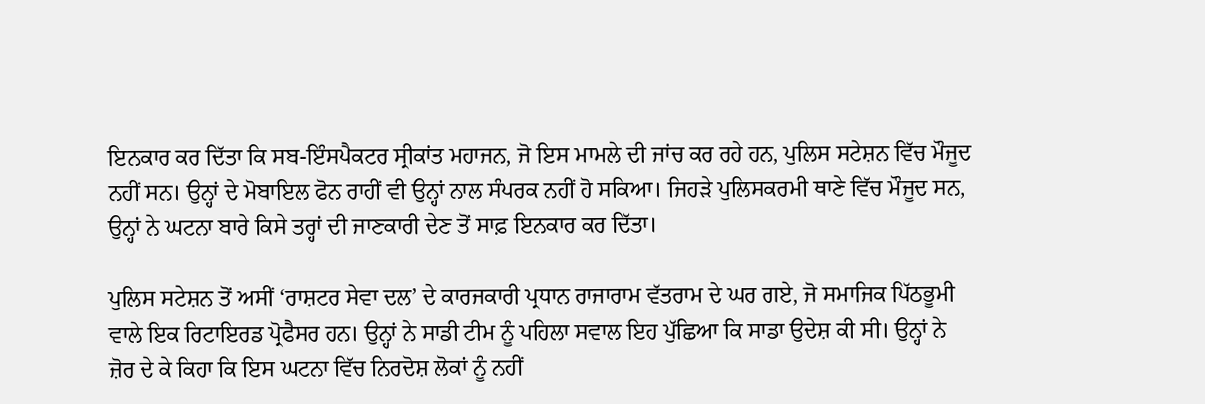ਇਨਕਾਰ ਕਰ ਦਿੱਤਾ ਕਿ ਸਬ-ਇੰਸਪੈਕਟਰ ਸ੍ਰੀਕਾਂਤ ਮਹਾਜਨ, ਜੋ ਇਸ ਮਾਮਲੇ ਦੀ ਜਾਂਚ ਕਰ ਰਹੇ ਹਨ, ਪੁਲਿਸ ਸਟੇਸ਼ਨ ਵਿੱਚ ਮੌਜੂਦ ਨਹੀਂ ਸਨ। ਉਨ੍ਹਾਂ ਦੇ ਮੋਬਾਇਲ ਫੋਨ ਰਾਹੀਂ ਵੀ ਉਨ੍ਹਾਂ ਨਾਲ ਸੰਪਰਕ ਨਹੀਂ ਹੋ ਸਕਿਆ। ਜਿਹੜੇ ਪੁਲਿਸਕਰਮੀ ਥਾਣੇ ਵਿੱਚ ਮੌਜੂਦ ਸਨ, ਉਨ੍ਹਾਂ ਨੇ ਘਟਨਾ ਬਾਰੇ ਕਿਸੇ ਤਰ੍ਹਾਂ ਦੀ ਜਾਣਕਾਰੀ ਦੇਣ ਤੋਂ ਸਾਫ਼ ਇਨਕਾਰ ਕਰ ਦਿੱਤਾ।

ਪੁਲਿਸ ਸਟੇਸ਼ਨ ਤੋਂ ਅਸੀਂ ‘ਰਾਸ਼ਟਰ ਸੇਵਾ ਦਲ’ ਦੇ ਕਾਰਜਕਾਰੀ ਪ੍ਰਧਾਨ ਰਾਜਾਰਾਮ ਵੱਤਰਾਮ ਦੇ ਘਰ ਗਏ, ਜੋ ਸਮਾਜਿਕ ਪਿੱਠਭੂਮੀ ਵਾਲੇ ਇਕ ਰਿਟਾਇਰਡ ਪ੍ਰੋਫੈਸਰ ਹਨ। ਉਨ੍ਹਾਂ ਨੇ ਸਾਡੀ ਟੀਮ ਨੂੰ ਪਹਿਲਾ ਸਵਾਲ ਇਹ ਪੁੱਛਿਆ ਕਿ ਸਾਡਾ ਉਦੇਸ਼ ਕੀ ਸੀ। ਉਨ੍ਹਾਂ ਨੇ ਜ਼ੋਰ ਦੇ ਕੇ ਕਿਹਾ ਕਿ ਇਸ ਘਟਨਾ ਵਿੱਚ ਨਿਰਦੋਸ਼ ਲੋਕਾਂ ਨੂੰ ਨਹੀਂ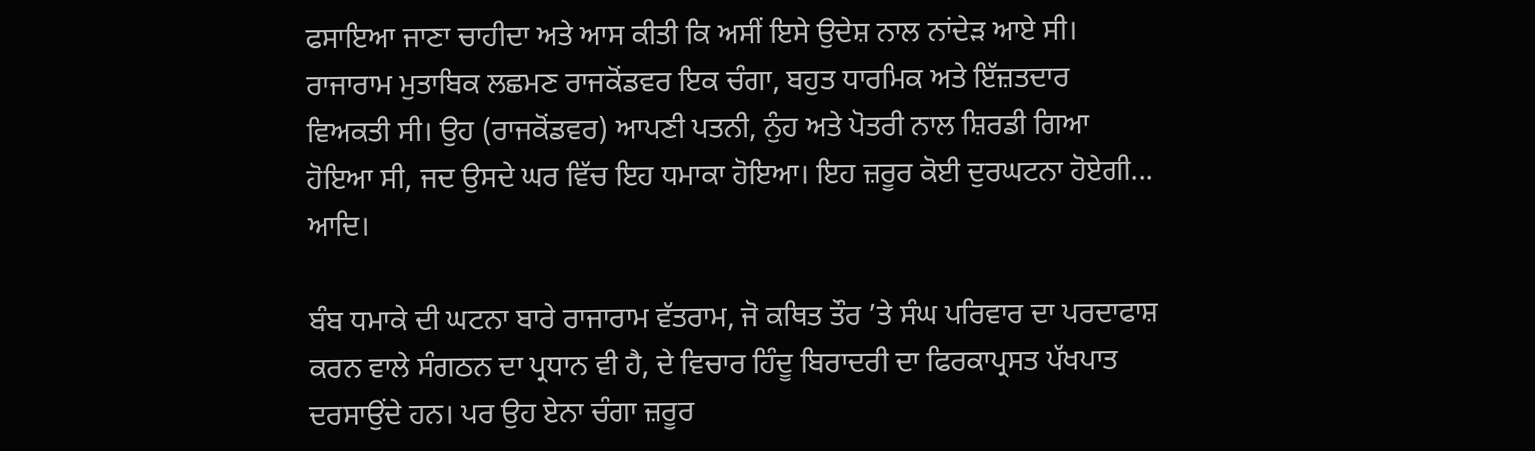ਫਸਾਇਆ ਜਾਣਾ ਚਾਹੀਦਾ ਅਤੇ ਆਸ ਕੀਤੀ ਕਿ ਅਸੀਂ ਇਸੇ ਉਦੇਸ਼ ਨਾਲ ਨਾਂਦੇੜ ਆਏ ਸੀ। ਰਾਜਾਰਾਮ ਮੁਤਾਬਿਕ ਲਛਮਣ ਰਾਜਕੋਂਡਵਰ ਇਕ ਚੰਗਾ, ਬਹੁਤ ਧਾਰਮਿਕ ਅਤੇ ਇੱਜ਼ਤਦਾਰ ਵਿਅਕਤੀ ਸੀ। ਉਹ (ਰਾਜਕੋਂਡਵਰ) ਆਪਣੀ ਪਤਨੀ, ਨੁੰਹ ਅਤੇ ਪੋਤਰੀ ਨਾਲ ਸ਼ਿਰਡੀ ਗਿਆ ਹੋਇਆ ਸੀ, ਜਦ ਉਸਦੇ ਘਰ ਵਿੱਚ ਇਹ ਧਮਾਕਾ ਹੋਇਆ। ਇਹ ਜ਼ਰੂਰ ਕੋਈ ਦੁਰਘਟਨਾ ਹੋਏਗੀ... ਆਦਿ।

ਬੰਬ ਧਮਾਕੇ ਦੀ ਘਟਨਾ ਬਾਰੇ ਰਾਜਾਰਾਮ ਵੱਤਰਾਮ, ਜੋ ਕਥਿਤ ਤੌਰ ’ਤੇ ਸੰਘ ਪਰਿਵਾਰ ਦਾ ਪਰਦਾਫਾਸ਼ ਕਰਨ ਵਾਲੇ ਸੰਗਠਨ ਦਾ ਪ੍ਰਧਾਨ ਵੀ ਹੈ, ਦੇ ਵਿਚਾਰ ਹਿੰਦੂ ਬਿਰਾਦਰੀ ਦਾ ਫਿਰਕਾਪ੍ਰਸਤ ਪੱਖਪਾਤ ਦਰਸਾਉਂਦੇ ਹਨ। ਪਰ ਉਹ ਏਨਾ ਚੰਗਾ ਜ਼ਰੂਰ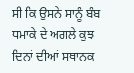ਸੀ ਕਿ ਉਸਨੇ ਸਾਨੂੰ ਬੰਬ ਧਮਾਕੇ ਦੇ ਅਗਲੇ ਕੁਝ ਦਿਨਾਂ ਦੀਆਂ ਸਥਾਨਕ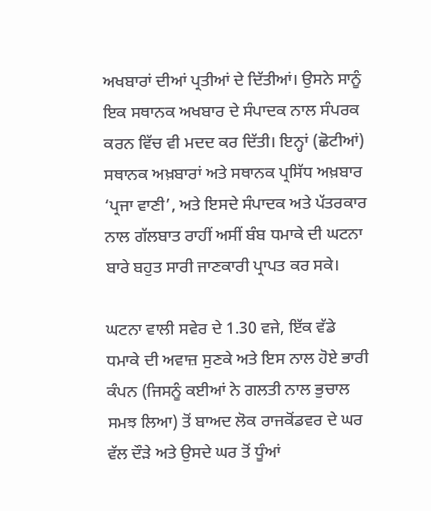ਅਖਬਾਰਾਂ ਦੀਆਂ ਪ੍ਰਤੀਆਂ ਦੇ ਦਿੱਤੀਆਂ। ਉਸਨੇ ਸਾਨੂੰ ਇਕ ਸਥਾਨਕ ਅਖਬਾਰ ਦੇ ਸੰਪਾਦਕ ਨਾਲ ਸੰਪਰਕ ਕਰਨ ਵਿੱਚ ਵੀ ਮਦਦ ਕਰ ਦਿੱਤੀ। ਇਨ੍ਹਾਂ (ਛੋਟੀਆਂ) ਸਥਾਨਕ ਅਖ਼ਬਾਰਾਂ ਅਤੇ ਸਥਾਨਕ ਪ੍ਰਸਿੱਧ ਅਖ਼ਬਾਰ ‘ਪ੍ਰਜਾ ਵਾਣੀ’, ਅਤੇ ਇਸਦੇ ਸੰਪਾਦਕ ਅਤੇ ਪੱਤਰਕਾਰ ਨਾਲ ਗੱਲਬਾਤ ਰਾਹੀਂ ਅਸੀਂ ਬੰਬ ਧਮਾਕੇ ਦੀ ਘਟਨਾ ਬਾਰੇ ਬਹੁਤ ਸਾਰੀ ਜਾਣਕਾਰੀ ਪ੍ਰਾਪਤ ਕਰ ਸਕੇ।

ਘਟਨਾ ਵਾਲੀ ਸਵੇਰ ਦੇ 1.30 ਵਜੇ, ਇੱਕ ਵੱਡੇ ਧਮਾਕੇ ਦੀ ਅਵਾਜ਼ ਸੁਣਕੇ ਅਤੇ ਇਸ ਨਾਲ ਹੋਏ ਭਾਰੀ ਕੰਪਨ (ਜਿਸਨੂੰ ਕਈਆਂ ਨੇ ਗਲਤੀ ਨਾਲ ਭੁਚਾਲ ਸਮਝ ਲਿਆ) ਤੋਂ ਬਾਅਦ ਲੋਕ ਰਾਜਕੋਂਡਵਰ ਦੇ ਘਰ ਵੱਲ ਦੌੜੇ ਅਤੇ ਉਸਦੇ ਘਰ ਤੋਂ ਧੂੰਆਂ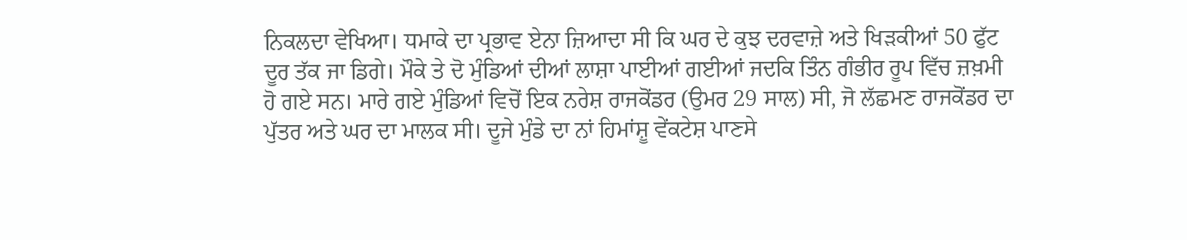ਨਿਕਲਦਾ ਵੇਖਿਆ। ਧਮਾਕੇ ਦਾ ਪ੍ਰਭਾਵ ਏਨਾ ਜ਼ਿਆਦਾ ਸੀ ਕਿ ਘਰ ਦੇ ਕੁਝ ਦਰਵਾਜ਼ੇ ਅਤੇ ਖਿੜਕੀਆਂ 50 ਫੁੱਟ ਦੂਰ ਤੱਕ ਜਾ ਡਿਗੇ। ਮੌਕੇ ਤੇ ਦੋ ਮੁੰਡਿਆਂ ਦੀਆਂ ਲਾਸ਼ਾ ਪਾਈਆਂ ਗਈਆਂ ਜਦਕਿ ਤਿੰਨ ਗੰਭੀਰ ਰੂਪ ਵਿੱਚ ਜ਼ਖ਼ਮੀ ਹੋ ਗਏ ਸਨ। ਮਾਰੇ ਗਏ ਮੁੰਡਿਆਂ ਵਿਚੋਂ ਇਕ ਨਰੇਸ਼ ਰਾਜਕੋਂਡਰ (ਉਮਰ 29 ਸਾਲ) ਸੀ, ਜੋ ਲੱਛਮਣ ਰਾਜਕੋਂਡਰ ਦਾ ਪੁੱਤਰ ਅਤੇ ਘਰ ਦਾ ਮਾਲਕ ਸੀ। ਦੂਜੇ ਮੁੰਡੇ ਦਾ ਨਾਂ ਹਿਮਾਂਸ਼ੂ ਵੇਂਕਟੇਸ਼ ਪਾਣਸੇ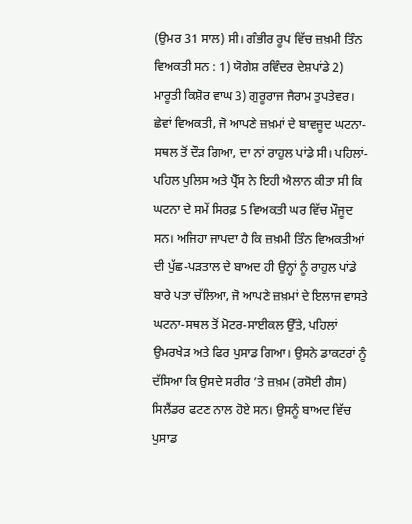(ਉਮਰ 31 ਸਾਲ) ਸੀ। ਗੰਭੀਰ ਰੂਪ ਵਿੱਚ ਜ਼ਖ਼ਮੀ ਤਿੰਨ ਵਿਅਕਤੀ ਸਨ : 1) ਯੋਗੇਸ਼ ਰਵਿੰਦਰ ਦੇਸ਼ਪਾਂਡੇ 2) ਮਾਰੂਤੀ ਕਿਸ਼ੋਰ ਵਾਘ 3) ਗੁਰੂਰਾਜ ਜੈਰਾਮ ਤੁਪਤੇਵਰ। ਛੇਵਾਂ ਵਿਅਕਤੀ, ਜੋ ਆਪਣੇ ਜ਼ਖ਼ਮਾਂ ਦੇ ਬਾਵਜੂਦ ਘਟਨਾ-ਸਥਲ ਤੋਂ ਦੌੜ ਗਿਆ, ਦਾ ਨਾਂ ਰਾਹੁਲ ਪਾਂਡੇ ਸੀ। ਪਹਿਲਾਂ-ਪਹਿਲ ਪੁਲਿਸ ਅਤੇ ਪ੍ਰੈੱਸ ਨੇ ਇਹੀ ਐਲਾਨ ਕੀਤਾ ਸੀ ਕਿ ਘਟਨਾ ਦੇ ਸਮੇਂ ਸਿਰਫ਼ 5 ਵਿਅਕਤੀ ਘਰ ਵਿੱਚ ਮੌਜੂਦ ਸਨ। ਅਜਿਹਾ ਜਾਪਦਾ ਹੈ ਕਿ ਜ਼ਖ਼ਮੀ ਤਿੰਨ ਵਿਅਕਤੀਆਂ ਦੀ ਪੁੱਛ-ਪੜਤਾਲ ਦੇ ਬਾਅਦ ਹੀ ਉਨ੍ਹਾਂ ਨੂੰ ਰਾਹੁਲ ਪਾਂਡੇ ਬਾਰੇ ਪਤਾ ਚੱਲਿਆ, ਜੋ ਆਪਣੇ ਜ਼ਖ਼ਮਾਂ ਦੇ ਇਲਾਜ ਵਾਸਤੇ ਘਟਨਾ-ਸਥਲ ਤੋਂ ਮੋਟਰ-ਸਾਈਕਲ ਉੱਤੇ, ਪਹਿਲਾਂ ਉਮਰਖੇੜ ਅਤੇ ਫਿਰ ਪੁਸਾਡ ਗਿਆ। ਉਸਨੇ ਡਾਕਟਰਾਂ ਨੂੰ ਦੱਸਿਆ ਕਿ ਉਸਦੇ ਸਰੀਰ ’ਤੇ ਜ਼ਖ਼ਮ (ਰਸੋਈ ਗੈਸ) ਸਿਲੈਂਡਰ ਫਟਣ ਨਾਲ ਹੋਏ ਸਨ। ਉਸਨੂੰ ਬਾਅਦ ਵਿੱਚ ਪੁਸਾਡ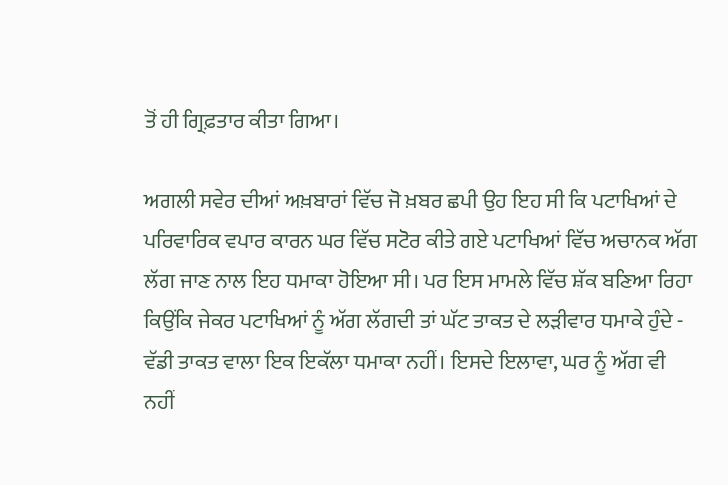ਤੋਂ ਹੀ ਗ੍ਰਿਫ਼ਤਾਰ ਕੀਤਾ ਗਿਆ।

ਅਗਲੀ ਸਵੇਰ ਦੀਆਂ ਅਖ਼ਬਾਰਾਂ ਵਿੱਚ ਜੋ ਖ਼ਬਰ ਛਪੀ ਉਹ ਇਹ ਸੀ ਕਿ ਪਟਾਖਿਆਂ ਦੇ ਪਰਿਵਾਰਿਕ ਵਪਾਰ ਕਾਰਨ ਘਰ ਵਿੱਚ ਸਟੋਰ ਕੀਤੇ ਗਏ ਪਟਾਖਿਆਂ ਵਿੱਚ ਅਚਾਨਕ ਅੱਗ ਲੱਗ ਜਾਣ ਨਾਲ ਇਹ ਧਮਾਕਾ ਹੋਇਆ ਸੀ। ਪਰ ਇਸ ਮਾਮਲੇ ਵਿੱਚ ਸ਼ੱਕ ਬਣਿਆ ਰਿਹਾ ਕਿਉਂਕਿ ਜੇਕਰ ਪਟਾਖਿਆਂ ਨੂੰ ਅੱਗ ਲੱਗਦੀ ਤਾਂ ਘੱਟ ਤਾਕਤ ਦੇ ਲੜੀਵਾਰ ਧਮਾਕੇ ਹੁੰਦੇ - ਵੱਡੀ ਤਾਕਤ ਵਾਲਾ ਇਕ ਇਕੱਲਾ ਧਮਾਕਾ ਨਹੀਂ। ਇਸਦੇ ਇਲਾਵਾ, ਘਰ ਨੂੰ ਅੱਗ ਵੀ ਨਹੀਂ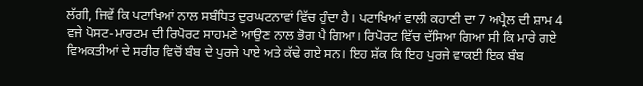ਲੱਗੀ, ਜਿਵੇਂ ਕਿ ਪਟਾਖਿਆਂ ਨਾਲ ਸਬੰਧਿਤ ਦੁਰਘਟਨਾਵਾਂ ਵਿੱਚ ਹੁੰਦਾ ਹੈ। ਪਟਾਖਿਆਂ ਵਾਲੀ ਕਹਾਣੀ ਦਾ 7 ਅਪ੍ਰੈਲ ਦੀ ਸ਼ਾਮ 4 ਵਜੇ ਪੋਸਟ-ਮਾਰਟਮ ਦੀ ਰਿਪੋਰਟ ਸਾਹਮਣੇ ਆਉਣ ਨਾਲ ਭੋਗ ਪੈ ਗਿਆ। ਰਿਪੋਰਟ ਵਿੱਚ ਦੱਸਿਆ ਗਿਆ ਸੀ ਕਿ ਮਾਰੇ ਗਏ ਵਿਅਕਤੀਆਂ ਦੇ ਸਰੀਰ ਵਿਚੋਂ ਬੰਬ ਦੇ ਪੁਰਜੇ ਪਾਏ ਅਤੇ ਕੱਢੇ ਗਏ ਸਨ। ਇਹ ਸ਼ੱਕ ਕਿ ਇਹ ਪੁਰਜੇ ਵਾਕਈ ਇਕ ਬੰਬ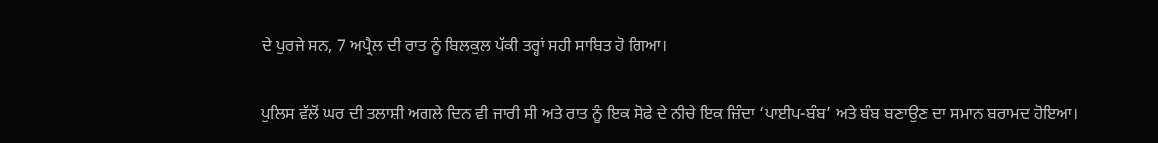ਦੇ ਪੁਰਜੇ ਸਨ, 7 ਅਪ੍ਰੈਲ ਦੀ ਰਾਤ ਨੂੰ ਬਿਲਕੁਲ ਪੱਕੀ ਤਰ੍ਹਾਂ ਸਹੀ ਸਾਬਿਤ ਹੋ ਗਿਆ।

ਪੁਲਿਸ ਵੱਲੋਂ ਘਰ ਦੀ ਤਲਾਸ਼ੀ ਅਗਲੇ ਦਿਨ ਵੀ ਜਾਰੀ ਸੀ ਅਤੇ ਰਾਤ ਨੂੰ ਇਕ ਸੋਫੇ ਦੇ ਨੀਚੇ ਇਕ ਜ਼ਿੰਦਾ ‘ਪਾਈਪ-ਬੰਬ’ ਅਤੇ ਬੰਬ ਬਣਾਉਣ ਦਾ ਸਮਾਨ ਬਰਾਮਦ ਹੋਇਆ।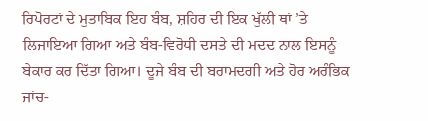ਰਿਪੋਰਟਾਂ ਦੇ ਮੁਤਾਬਿਕ ਇਹ ਬੰਬ, ਸ਼ਹਿਰ ਦੀ ਇਕ ਖੁੱਲੀ ਥਾਂ ’ਤੇ ਲਿਜਾਇਆ ਗਿਆ ਅਤੇ ਬੰਬ-ਵਿਰੋਧੀ ਦਸਤੇ ਦੀ ਮਦਦ ਨਾਲ ਇਸਨੂੰ ਬੇਕਾਰ ਕਰ ਦਿੱਤਾ ਗਿਆ। ਦੂਜੇ ਬੰਬ ਦੀ ਬਰਾਮਦਗੀ ਅਤੇ ਹੋਰ ਅਰੰਭਿਕ ਜਾਂਚ-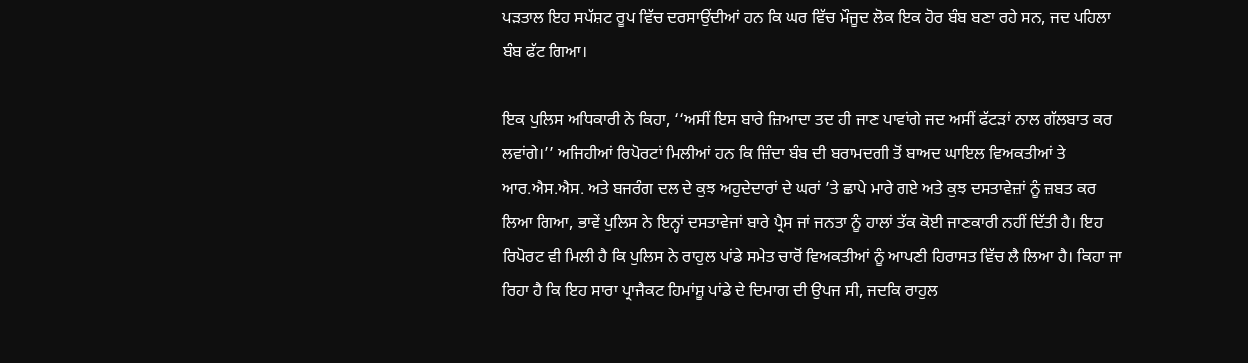ਪੜਤਾਲ ਇਹ ਸਪੱਸ਼ਟ ਰੂਪ ਵਿੱਚ ਦਰਸਾਉਂਦੀਆਂ ਹਨ ਕਿ ਘਰ ਵਿੱਚ ਮੌਜੂਦ ਲੋਕ ਇਕ ਹੋਰ ਬੰਬ ਬਣਾ ਰਹੇ ਸਨ, ਜਦ ਪਹਿਲਾ ਬੰਬ ਫੱਟ ਗਿਆ।

ਇਕ ਪੁਲਿਸ ਅਧਿਕਾਰੀ ਨੇ ਕਿਹਾ, ‘‘ਅਸੀਂ ਇਸ ਬਾਰੇ ਜ਼ਿਆਦਾ ਤਦ ਹੀ ਜਾਣ ਪਾਵਾਂਗੇ ਜਦ ਅਸੀਂ ਫੱਟੜਾਂ ਨਾਲ ਗੱਲਬਾਤ ਕਰ ਲਵਾਂਗੇ।’’ ਅਜਿਹੀਆਂ ਰਿਪੋਰਟਾਂ ਮਿਲੀਆਂ ਹਨ ਕਿ ਜ਼ਿੰਦਾ ਬੰਬ ਦੀ ਬਰਾਮਦਗੀ ਤੋਂ ਬਾਅਦ ਘਾਇਲ ਵਿਅਕਤੀਆਂ ਤੇ ਆਰ.ਐਸ.ਐਸ. ਅਤੇ ਬਜਰੰਗ ਦਲ ਦੇ ਕੁਝ ਅਹੁਦੇਦਾਰਾਂ ਦੇ ਘਰਾਂ ’ਤੇ ਛਾਪੇ ਮਾਰੇ ਗਏ ਅਤੇ ਕੁਝ ਦਸਤਾਵੇਜ਼ਾਂ ਨੂੰ ਜ਼ਬਤ ਕਰ ਲਿਆ ਗਿਆ, ਭਾਵੇਂ ਪੁਲਿਸ ਨੇ ਇਨ੍ਹਾਂ ਦਸਤਾਵੇਜਾਂ ਬਾਰੇ ਪ੍ਰੈਸ ਜਾਂ ਜਨਤਾ ਨੂੰ ਹਾਲਾਂ ਤੱਕ ਕੋਈ ਜਾਣਕਾਰੀ ਨਹੀਂ ਦਿੱਤੀ ਹੈ। ਇਹ ਰਿਪੋਰਟ ਵੀ ਮਿਲੀ ਹੈ ਕਿ ਪੁਲਿਸ ਨੇ ਰਾਹੁਲ ਪਾਂਡੇ ਸਮੇਤ ਚਾਰੋਂ ਵਿਅਕਤੀਆਂ ਨੂੰ ਆਪਣੀ ਹਿਰਾਸਤ ਵਿੱਚ ਲੈ ਲਿਆ ਹੈ। ਕਿਹਾ ਜਾ ਰਿਹਾ ਹੈ ਕਿ ਇਹ ਸਾਰਾ ਪ੍ਰਾਜੈਕਟ ਹਿਮਾਂਸ਼ੂ ਪਾਂਡੇ ਦੇ ਦਿਮਾਗ ਦੀ ਉਪਜ ਸੀ, ਜਦਕਿ ਰਾਹੁਲ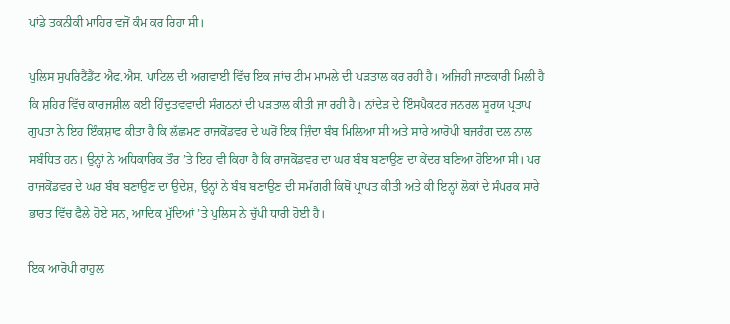ਪਾਂਡੇ ਤਕਨੀਕੀ ਮਾਹਿਰ ਵਜੋਂ ਕੰਮ ਕਰ ਰਿਹਾ ਸੀ।

ਪੁਲਿਸ ਸੁਪਰਿਟੈਂਡੈਂਟ ਐਫ.ਐਸ. ਪਾਟਿਲ ਦੀ ਅਗਵਾਈ ਵਿੱਚ ਇਕ ਜਾਂਚ ਟੀਮ ਮਾਮਲੇ ਦੀ ਪੜਤਾਲ ਕਰ ਰਹੀ ਹੈ। ਅਜਿਹੀ ਜਾਣਕਾਰੀ ਮਿਲੀ ਹੈ ਕਿ ਸ਼ਹਿਰ ਵਿੱਚ ਕਾਰਜਸ਼ੀਲ ਕਈ ਹਿੰਦੁਤਵਵਾਦੀ ਸੰਗਠਨਾਂ ਦੀ ਪੜਤਾਲ ਕੀਤੀ ਜਾ ਰਹੀ ਹੈ। ਨਾਂਦੇੜ ਦੇ ਇੰਸਪੈਕਟਰ ਜਨਰਲ ਸੂਰਯ ਪ੍ਰਤਾਪ ਗੁਪਤਾ ਨੇ ਇਹ ਇੰਕਸ਼ਾਫ ਕੀਤਾ ਹੈ ਕਿ ਲੱਛਮਣ ਰਾਜਕੋਂਡਵਰ ਦੇ ਘਰੋਂ ਇਕ ਜ਼ਿੰਦਾ ਬੰਬ ਮਿਲਿਆ ਸੀ ਅਤੇ ਸਾਰੇ ਆਰੋਪੀ ਬਜਰੰਗ ਦਲ ਨਾਲ ਸਬੰਧਿਤ ਹਨ। ਉਨ੍ਹਾਂ ਨੇ ਅਧਿਕਾਰਿਕ ਤੌਰ ’ਤੇ ਇਹ ਵੀ ਕਿਹਾ ਹੈ ਕਿ ਰਾਜਕੋਂਡਵਰ ਦਾ ਘਰ ਬੰਬ ਬਣਾਉਣ ਦਾ ਕੇਂਦਰ ਬਣਿਆ ਹੋਇਆ ਸੀ। ਪਰ ਰਾਜਕੋਂਡਵਰ ਦੇ ਘਰ ਬੰਬ ਬਣਾਉਣ ਦਾ ਉਦੇਸ਼, ਉਨ੍ਹਾਂ ਨੇ ਬੰਬ ਬਣਾਉਣ ਦੀ ਸਮੱਗਰੀ ਕਿਥੋਂ ਪ੍ਰਾਪਤ ਕੀਤੀ ਅਤੇ ਕੀ ਇਨ੍ਹਾਂ ਲੋਕਾਂ ਦੇ ਸੰਪਰਕ ਸਾਰੇ ਭਾਰਤ ਵਿੱਚ ਫੈਲੇ ਹੋਏ ਸਨ, ਆਦਿਕ ਮੁੱਦਿਆਂ ’ਤੇ ਪੁਲਿਸ ਨੇ ਚੁੱਪੀ ਧਾਰੀ ਹੋਈ ਹੈ।

ਇਕ ਆਰੋਪੀ ਰਾਹੁਲ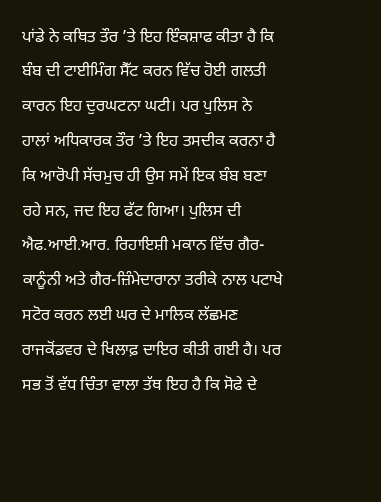ਪਾਂਡੇ ਨੇ ਕਥਿਤ ਤੌਰ ’ਤੇ ਇਹ ਇੰਕਸ਼ਾਫ ਕੀਤਾ ਹੈ ਕਿ ਬੰਬ ਦੀ ਟਾਈਮਿੰਗ ਸੈੱਟ ਕਰਨ ਵਿੱਚ ਹੋਈ ਗਲਤੀ ਕਾਰਨ ਇਹ ਦੁਰਘਟਨਾ ਘਟੀ। ਪਰ ਪੁਲਿਸ ਨੇ ਹਾਲਾਂ ਅਧਿਕਾਰਕ ਤੌਰ ’ਤੇ ਇਹ ਤਸਦੀਕ ਕਰਨਾ ਹੈ ਕਿ ਆਰੋਪੀ ਸੱਚਮੁਚ ਹੀ ਉਸ ਸਮੇਂ ਇਕ ਬੰਬ ਬਣਾ ਰਹੇ ਸਨ, ਜਦ ਇਹ ਫੱਟ ਗਿਆ। ਪੁਲਿਸ ਦੀ ਐਫ.ਆਈ.ਆਰ. ਰਿਹਾਇਸ਼ੀ ਮਕਾਨ ਵਿੱਚ ਗੈਰ-ਕਾਨੂੰਨੀ ਅਤੇ ਗੈਰ-ਜ਼ਿੰਮੇਦਾਰਾਨਾ ਤਰੀਕੇ ਨਾਲ ਪਟਾਖੇ ਸਟੋਰ ਕਰਨ ਲਈ ਘਰ ਦੇ ਮਾਲਿਕ ਲੱਛਮਣ ਰਾਜਕੋਂਡਵਰ ਦੇ ਖਿਲਾਫ਼ ਦਾਇਰ ਕੀਤੀ ਗਈ ਹੈ। ਪਰ ਸਭ ਤੋਂ ਵੱਧ ਚਿੰਤਾ ਵਾਲਾ ਤੱਥ ਇਹ ਹੈ ਕਿ ਸੋਫੇ ਦੇ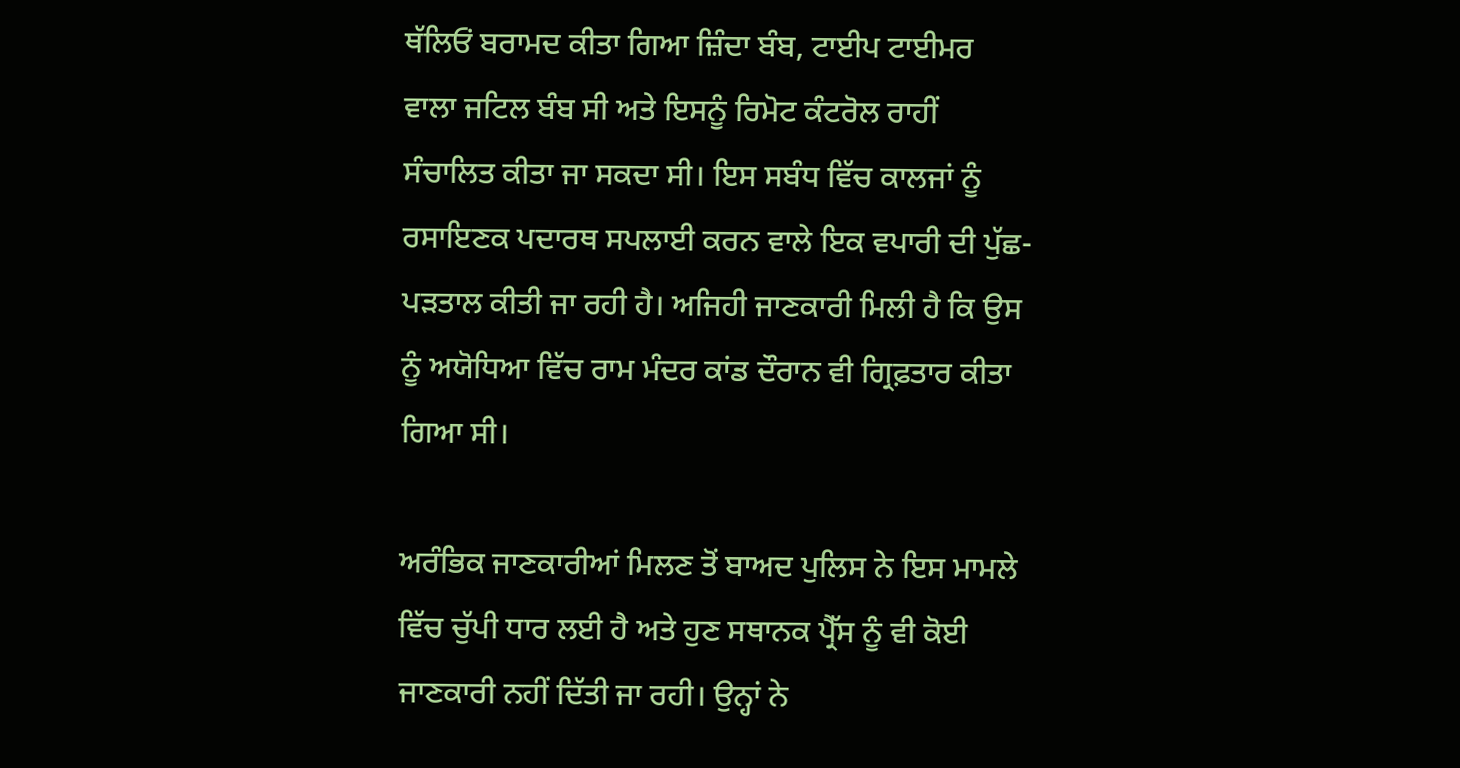ਥੱਲਿਓਂ ਬਰਾਮਦ ਕੀਤਾ ਗਿਆ ਜ਼ਿੰਦਾ ਬੰਬ, ਟਾਈਪ ਟਾਈਮਰ ਵਾਲਾ ਜਟਿਲ ਬੰਬ ਸੀ ਅਤੇ ਇਸਨੂੰ ਰਿਮੋਟ ਕੰਟਰੋਲ ਰਾਹੀਂ ਸੰਚਾਲਿਤ ਕੀਤਾ ਜਾ ਸਕਦਾ ਸੀ। ਇਸ ਸਬੰਧ ਵਿੱਚ ਕਾਲਜਾਂ ਨੂੰ ਰਸਾਇਣਕ ਪਦਾਰਥ ਸਪਲਾਈ ਕਰਨ ਵਾਲੇ ਇਕ ਵਪਾਰੀ ਦੀ ਪੁੱਛ-ਪੜਤਾਲ ਕੀਤੀ ਜਾ ਰਹੀ ਹੈ। ਅਜਿਹੀ ਜਾਣਕਾਰੀ ਮਿਲੀ ਹੈ ਕਿ ਉਸ ਨੂੰ ਅਯੋਧਿਆ ਵਿੱਚ ਰਾਮ ਮੰਦਰ ਕਾਂਡ ਦੌਰਾਨ ਵੀ ਗ੍ਰਿਫ਼ਤਾਰ ਕੀਤਾ ਗਿਆ ਸੀ।

ਅਰੰਭਿਕ ਜਾਣਕਾਰੀਆਂ ਮਿਲਣ ਤੋਂ ਬਾਅਦ ਪੁਲਿਸ ਨੇ ਇਸ ਮਾਮਲੇ ਵਿੱਚ ਚੁੱਪੀ ਧਾਰ ਲਈ ਹੈ ਅਤੇ ਹੁਣ ਸਥਾਨਕ ਪ੍ਰੈੱਸ ਨੂੰ ਵੀ ਕੋਈ ਜਾਣਕਾਰੀ ਨਹੀਂ ਦਿੱਤੀ ਜਾ ਰਹੀ। ਉਨ੍ਹਾਂ ਨੇ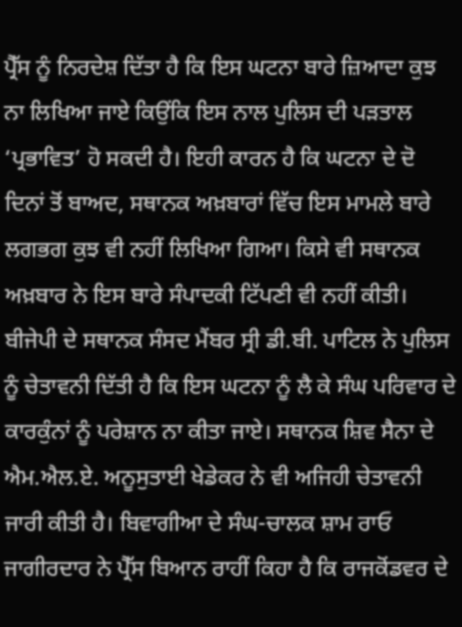ਪ੍ਰੈੱਸ ਨੂੰ ਨਿਰਦੇਸ਼ ਦਿੱਤਾ ਹੈ ਕਿ ਇਸ ਘਟਨਾ ਬਾਰੇ ਜ਼ਿਆਦਾ ਕੁਝ ਨਾ ਲਿਖਿਆ ਜਾਏ ਕਿਉਂਕਿ ਇਸ ਨਾਲ ਪੁਲਿਸ ਦੀ ਪੜਤਾਲ ‘ਪ੍ਰਭਾਵਿਤ’ ਹੋ ਸਕਦੀ ਹੈ। ਇਹੀ ਕਾਰਨ ਹੈ ਕਿ ਘਟਨਾ ਦੇ ਦੋ ਦਿਨਾਂ ਤੋਂ ਬਾਅਦ, ਸਥਾਨਕ ਅਖ਼ਬਾਰਾਂ ਵਿੱਚ ਇਸ ਮਾਮਲੇ ਬਾਰੇ ਲਗਭਗ ਕੁਝ ਵੀ ਨਹੀਂ ਲਿਖਿਆ ਗਿਆ। ਕਿਸੇ ਵੀ ਸਥਾਨਕ ਅਖ਼ਬਾਰ ਨੇ ਇਸ ਬਾਰੇ ਸੰਪਾਦਕੀ ਟਿੱਪਣੀ ਵੀ ਨਹੀਂ ਕੀਤੀ। ਬੀਜੇਪੀ ਦੇ ਸਥਾਨਕ ਸੰਸਦ ਮੈਂਬਰ ਸ੍ਰੀ ਡੀ.ਬੀ. ਪਾਟਿਲ ਨੇ ਪੁਲਿਸ ਨੂੰ ਚੇਤਾਵਨੀ ਦਿੱਤੀ ਹੈ ਕਿ ਇਸ ਘਟਨਾ ਨੂੰ ਲੈ ਕੇ ਸੰਘ ਪਰਿਵਾਰ ਦੇ ਕਾਰਕੁੰਨਾਂ ਨੂੰ ਪਰੇਸ਼ਾਨ ਨਾ ਕੀਤਾ ਜਾਏ। ਸਥਾਨਕ ਸ਼ਿਵ ਸੈਨਾ ਦੇ ਐਮ.ਐਲ.ਏ. ਅਨੂਸੁਤਾਈ ਖੇਡੇਕਰ ਨੇ ਵੀ ਅਜਿਹੀ ਚੇਤਾਵਨੀ ਜਾਰੀ ਕੀਤੀ ਹੈ। ਬਿਵਾਗੀਆ ਦੇ ਸੰਘ-ਚਾਲਕ ਸ਼ਾਮ ਰਾਓ ਜਾਗੀਰਦਾਰ ਨੇ ਪ੍ਰੈੱਸ ਬਿਆਨ ਰਾਹੀਂ ਕਿਹਾ ਹੈ ਕਿ ਰਾਜਕੋਂਡਵਰ ਦੇ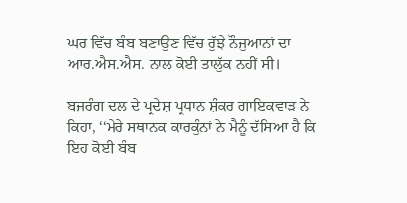ਘਰ ਵਿੱਚ ਬੰਬ ਬਣਾਉਣ ਵਿੱਚ ਰੁੱਝੇ ਨੌਜੁਆਨਾਂ ਦਾ ਆਰ.ਐਸ.ਐਸ. ਨਾਲ ਕੋਈ ਤਾਲੁੱਕ ਨਹੀਂ ਸੀ।

ਬਜਰੰਗ ਦਲ ਦੇ ਪ੍ਰਦੇਸ਼ ਪ੍ਰਧਾਨ ਸ਼ੰਕਰ ਗਾਇਕਵਾੜ ਨੇ ਕਿਹਾ, ‘‘ਮੇਰੇ ਸਥਾਨਕ ਕਾਰਕੁੰਨਾਂ ਨੇ ਮੈਨੂੰ ਦੱਸਿਆ ਹੈ ਕਿ ਇਹ ਕੋਈ ਬੰਬ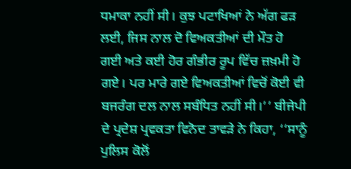ਧਮਾਕਾ ਨਹੀਂ ਸੀ। ਕੁਝ ਪਟਾਖਿਆਂ ਨੇ ਅੱਗ ਫੜ ਲਈ, ਜਿਸ ਨਾਲ ਦੋ ਵਿਅਕਤੀਆਂ ਦੀ ਮੌਤ ਹੋ ਗਈ ਅਤੇ ਕਈ ਹੋਰ ਗੰਭੀਰ ਰੂਪ ਵਿੱਚ ਜ਼ਖ਼ਮੀ ਹੋ ਗਏ। ਪਰ ਮਾਰੇ ਗਏ ਵਿਅਕਤੀਆਂ ਵਿਚੋਂ ਕੋਈ ਵੀ ਬਜਰੰਗ ਦਲ ਨਾਲ ਸਬੰਧਿਤ ਨਹੀਂ ਸੀ।’’ ਬੀਜੇਪੀ ਦੇ ਪ੍ਰਦੇਸ਼ ਪ੍ਰਵਕਤਾ ਵਿਨੋਦ ਤਾਵੜੇ ਨੇ ਕਿਹਾ, ‘‘ਸਾਨੂੰ ਪੁਲਿਸ ਕੋਲੋਂ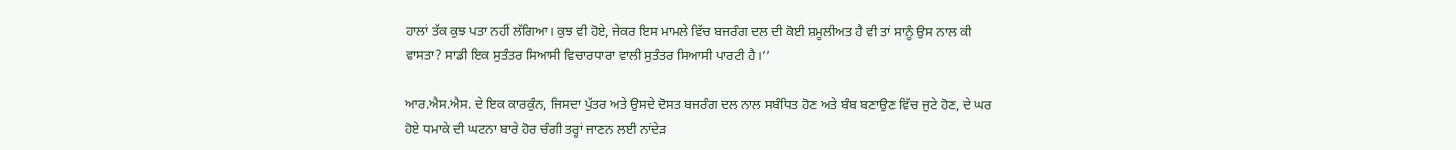ਹਾਲਾਂ ਤੱਕ ਕੁਝ ਪਤਾ ਨਹੀਂ ਲੱਗਿਆ। ਕੁਝ ਵੀ ਹੋਏ, ਜੇਕਰ ਇਸ ਮਾਮਲੇ ਵਿੱਚ ਬਜਰੰਗ ਦਲ ਦੀ ਕੋਈ ਸ਼ਮੂਲੀਅਤ ਹੈ ਵੀ ਤਾਂ ਸਾਨੂੰ ਉਸ ਨਾਲ ਕੀ ਵਾਸਤਾ? ਸਾਡੀ ਇਕ ਸੁਤੰਤਰ ਸਿਆਸੀ ਵਿਚਾਰਧਾਰਾ ਵਾਲੀ ਸੁਤੰਤਰ ਸਿਆਸੀ ਪਾਰਟੀ ਹੈ।’’

ਆਰ.ਐਸ.ਐਸ. ਦੇ ਇਕ ਕਾਰਕੁੰਨ, ਜਿਸਦਾ ਪੁੱਤਰ ਅਤੇ ਉਸਦੇ ਦੋਸਤ ਬਜਰੰਗ ਦਲ ਨਾਲ ਸਬੰਧਿਤ ਹੋਣ ਅਤੇ ਬੰਬ ਬਣਾਉਣ ਵਿੱਚ ਜੁਟੇ ਹੋਣ, ਦੇ ਘਰ ਹੋਏ ਧਮਾਕੇ ਦੀ ਘਟਨਾ ਬਾਰੇ ਹੋਰ ਚੰਗੀ ਤਰ੍ਹਾਂ ਜਾਣਨ ਲਈ ਨਾਂਦੇੜ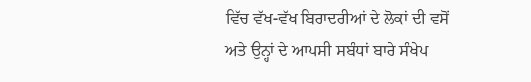ਵਿੱਚ ਵੱਖ-ਵੱਖ ਬਿਰਾਦਰੀਆਂ ਦੇ ਲੋਕਾਂ ਦੀ ਵਸੋਂ ਅਤੇ ਉਨ੍ਹਾਂ ਦੇ ਆਪਸੀ ਸਬੰਧਾਂ ਬਾਰੇ ਸੰਖੇਪ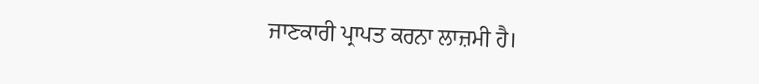ਜਾਣਕਾਰੀ ਪ੍ਰਾਪਤ ਕਰਨਾ ਲਾਜ਼ਮੀ ਹੈ।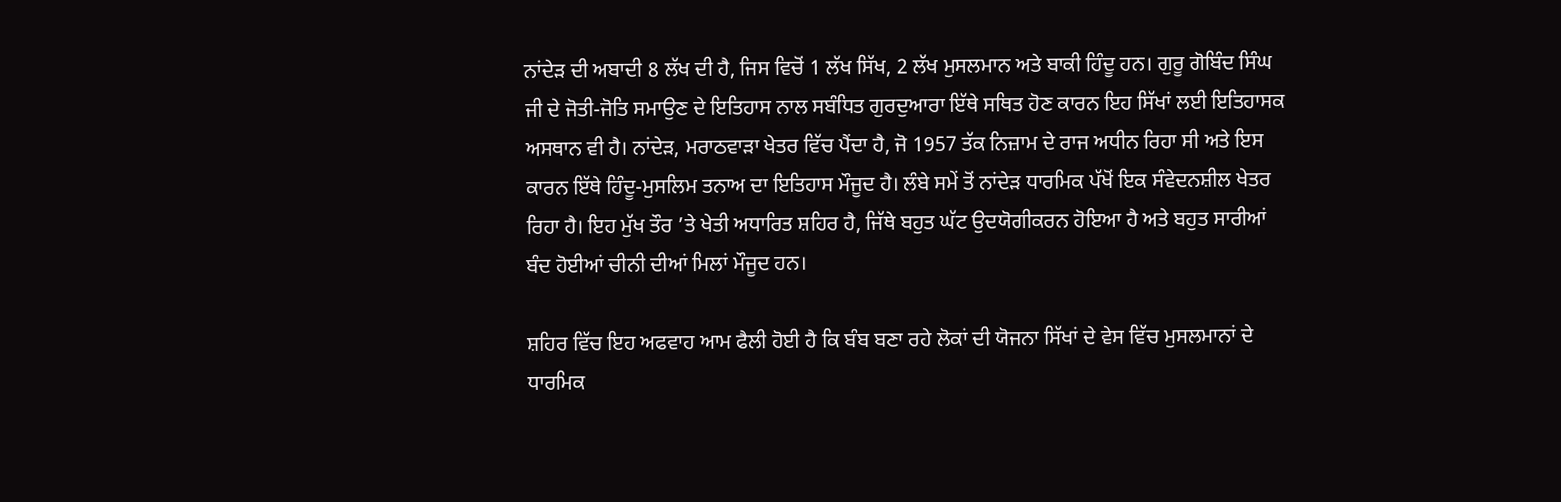ਨਾਂਦੇੜ ਦੀ ਅਬਾਦੀ 8 ਲੱਖ ਦੀ ਹੈ, ਜਿਸ ਵਿਚੋਂ 1 ਲੱਖ ਸਿੱਖ, 2 ਲੱਖ ਮੁਸਲਮਾਨ ਅਤੇ ਬਾਕੀ ਹਿੰਦੂ ਹਨ। ਗੁਰੂ ਗੋਬਿੰਦ ਸਿੰਘ ਜੀ ਦੇ ਜੋਤੀ-ਜੋਤਿ ਸਮਾਉਣ ਦੇ ਇਤਿਹਾਸ ਨਾਲ ਸਬੰਧਿਤ ਗੁਰਦੁਆਰਾ ਇੱਥੇ ਸਥਿਤ ਹੋਣ ਕਾਰਨ ਇਹ ਸਿੱਖਾਂ ਲਈ ਇਤਿਹਾਸਕ ਅਸਥਾਨ ਵੀ ਹੈ। ਨਾਂਦੇੜ, ਮਰਾਠਵਾੜਾ ਖੇਤਰ ਵਿੱਚ ਪੈਂਦਾ ਹੈ, ਜੋ 1957 ਤੱਕ ਨਿਜ਼ਾਮ ਦੇ ਰਾਜ ਅਧੀਨ ਰਿਹਾ ਸੀ ਅਤੇ ਇਸ ਕਾਰਨ ਇੱਥੇ ਹਿੰਦੂ-ਮੁਸਲਿਮ ਤਨਾਅ ਦਾ ਇਤਿਹਾਸ ਮੌਜੂਦ ਹੈ। ਲੰਬੇ ਸਮੇਂ ਤੋਂ ਨਾਂਦੇੜ ਧਾਰਮਿਕ ਪੱਖੋਂ ਇਕ ਸੰਵੇਦਨਸ਼ੀਲ ਖੇਤਰ ਰਿਹਾ ਹੈ। ਇਹ ਮੁੱਖ ਤੌਰ ’ਤੇ ਖੇਤੀ ਅਧਾਰਿਤ ਸ਼ਹਿਰ ਹੈ, ਜਿੱਥੇ ਬਹੁਤ ਘੱਟ ਉਦਯੋਗੀਕਰਨ ਹੋਇਆ ਹੈ ਅਤੇ ਬਹੁਤ ਸਾਰੀਆਂ ਬੰਦ ਹੋਈਆਂ ਚੀਨੀ ਦੀਆਂ ਮਿਲਾਂ ਮੌਜੂਦ ਹਨ।

ਸ਼ਹਿਰ ਵਿੱਚ ਇਹ ਅਫਵਾਹ ਆਮ ਫੈਲੀ ਹੋਈ ਹੈ ਕਿ ਬੰਬ ਬਣਾ ਰਹੇ ਲੋਕਾਂ ਦੀ ਯੋਜਨਾ ਸਿੱਖਾਂ ਦੇ ਵੇਸ ਵਿੱਚ ਮੁਸਲਮਾਨਾਂ ਦੇ ਧਾਰਮਿਕ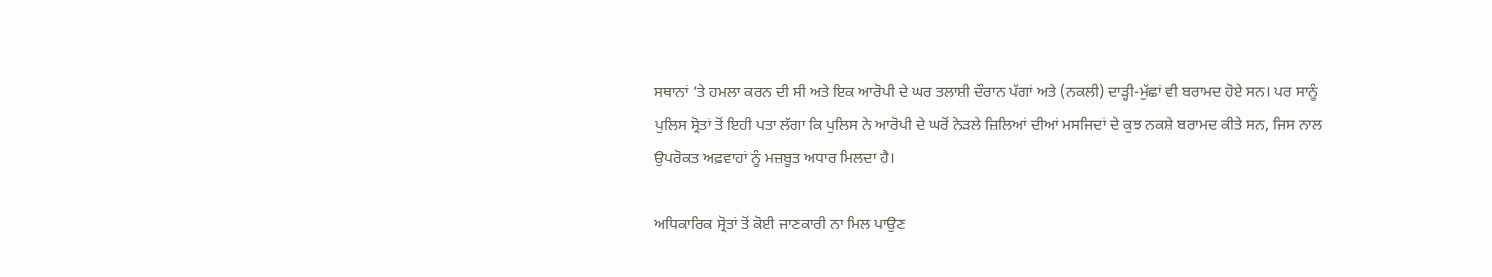ਸਥਾਨਾਂ ’ਤੇ ਹਮਲਾ ਕਰਨ ਦੀ ਸੀ ਅਤੇ ਇਕ ਆਰੋਪੀ ਦੇ ਘਰ ਤਲਾਸ਼ੀ ਦੌਰਾਨ ਪੱਗਾਂ ਅਤੇ (ਨਕਲੀ) ਦਾੜ੍ਹੀ-ਮੁੱਛਾਂ ਵੀ ਬਰਾਮਦ ਹੋਏ ਸਨ। ਪਰ ਸਾਨੂੰ ਪੁਲਿਸ ਸ੍ਰੋਤਾਂ ਤੋਂ ਇਹੀ ਪਤਾ ਲੱਗਾ ਕਿ ਪੁਲਿਸ ਨੇ ਆਰੋਪੀ ਦੇ ਘਰੋਂ ਨੇੜਲੇ ਜ਼ਿਲਿਆਂ ਦੀਆਂ ਮਸਜਿਦਾਂ ਦੇ ਕੁਝ ਨਕਸ਼ੇ ਬਰਾਮਦ ਕੀਤੇ ਸਨ, ਜਿਸ ਨਾਲ ਉਪਰੋਕਤ ਅਫ਼ਵਾਹਾਂ ਨੂੰ ਮਜ਼ਬੂਤ ਅਧਾਰ ਮਿਲਦਾ ਹੈ।

ਅਧਿਕਾਰਿਕ ਸ੍ਰੋਤਾਂ ਤੋਂ ਕੋਈ ਜਾਣਕਾਰੀ ਨਾ ਮਿਲ ਪਾਉਣ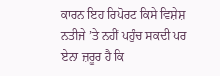ਕਾਰਨ ਇਹ ਰਿਪੋਰਟ ਕਿਸੇ ਵਿਸ਼ੇਸ਼ ਨਤੀਜੇ ’ਤੇ ਨਹੀਂ ਪਹੁੰਚ ਸਕਦੀ ਪਰ ਏਨਾ ਜ਼ਰੂਰ ਹੈ ਕਿ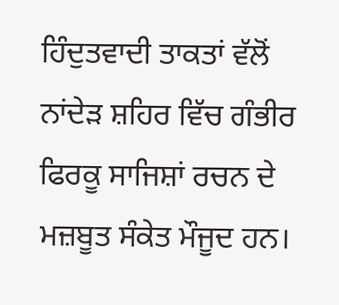ਹਿੰਦੁਤਵਾਦੀ ਤਾਕਤਾਂ ਵੱਲੋਂ ਨਾਂਦੇੜ ਸ਼ਹਿਰ ਵਿੱਚ ਗੰਭੀਰ ਫਿਰਕੂ ਸਾਜਿਸ਼ਾਂ ਰਚਨ ਦੇ ਮਜ਼ਬੂਤ ਸੰਕੇਤ ਮੌਜੂਦ ਹਨ।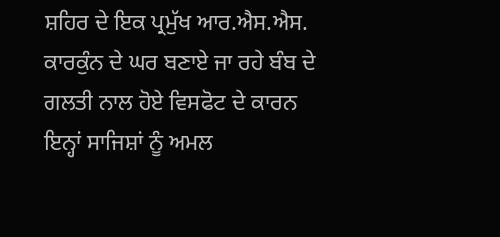ਸ਼ਹਿਰ ਦੇ ਇਕ ਪ੍ਰਮੁੱਖ ਆਰ.ਐਸ.ਐਸ. ਕਾਰਕੁੰਨ ਦੇ ਘਰ ਬਣਾਏ ਜਾ ਰਹੇ ਬੰਬ ਦੇ ਗਲਤੀ ਨਾਲ ਹੋਏ ਵਿਸਫੋਟ ਦੇ ਕਾਰਨ ਇਨ੍ਹਾਂ ਸਾਜਿਸ਼ਾਂ ਨੂੰ ਅਮਲ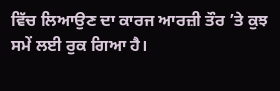ਵਿੱਚ ਲਿਆਉਣ ਦਾ ਕਾਰਜ ਆਰਜ਼ੀ ਤੌਰ ’ਤੇ ਕੁਝ ਸਮੇਂ ਲਈ ਰੁਕ ਗਿਆ ਹੈ।